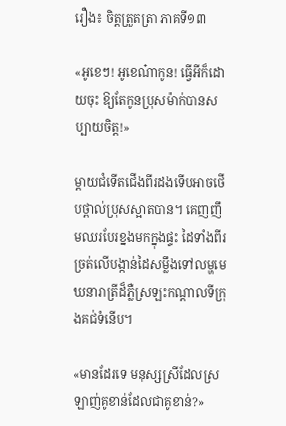រឿង៖ ចិត្តត្រួតត្រា ភាគទី១៣

«អូខេៗ! អូខេណ៎ាកូន! ធ្វើអីក៏ដោយចុះ ឱ្យតែកូនប្រុសម៉ាក់បានសប្បាយចិត្ត!»

ម្តាយជំទើតជើងពីរដងទើបអាចថើបថ្ពាល់ប្រុសស្អាតបាន។ គេញញឹមឈរបែរខ្នងមកក្នុងផ្ទះ ដៃទាំងពីរច្រត់លើបង្កាន់ដៃសម្លឹងទៅលម្ហមេឃនារាត្រីដ៏ភ្លឺស្រឡះកណ្តាលទីក្រុងគជ់ទំនើប។

«មានដែរទេ មនុស្សស្រីដែលស្រឡាញ់គូខាន់ដែលជាគូខាន់?»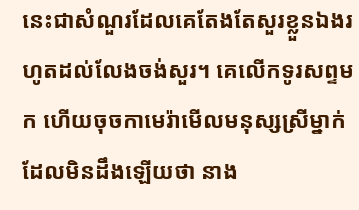នេះជាសំណួរដែលគេតែងតែសួរខ្លួនឯងរហូតដល់លែងចង់សួរ។ គេលើកទូរសព្ទមក ហើយចុចកាមេរ៉ាមើលមនុស្សស្រីម្នាក់ដែលមិនដឹងឡើយថា នាង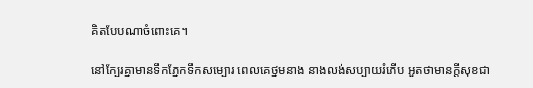គិតបែបណាចំពោះគេ។

នៅក្បែរគ្នាមានទឹកភ្នែកទឹកសម្បោរ ពេលគេថ្នមនាង នាងលង់សប្បាយរំភើប អួតថាមានក្តីសុខជា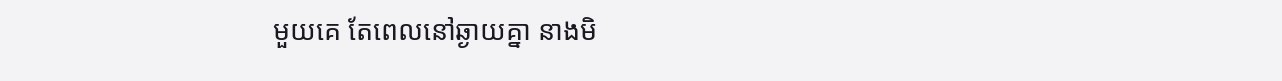មួយគេ តែពេលនៅឆ្ងាយគ្នា នាងមិ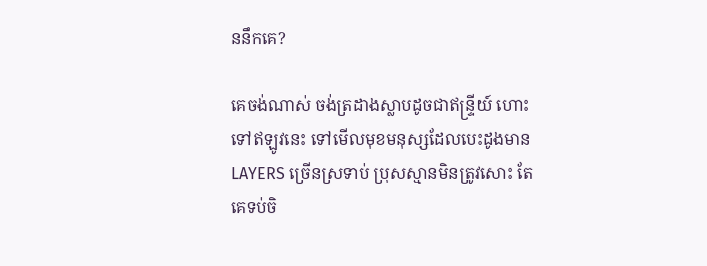ននឹកគេ?

គេចង់ណាស់ ចង់ត្រដាងស្លាបដូចជាឥន្ទ្រីយ៍ ហោះទៅឥឡូវនេះ ទៅមើលមុខមនុស្សដែលបេះដូងមាន LAYERS ច្រើនស្រទាប់ ប្រុសស្មានមិនត្រូវសោះ តែគេទប់ចិ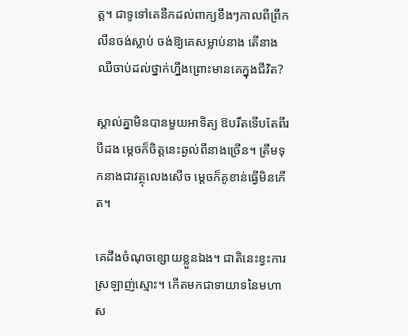ត្ត។ ជាទូទៅគេនឹកដល់ពាក្យខឹងៗកាលពីព្រឹក លីនចង់ស្លាប់ ចង់ឱ្យគេសម្លាប់នាង តើនាងឈឺចាប់ដល់ថ្នាក់ហ្នឹងព្រោះមានគេក្នុងជីវិត?

ស្គាល់គ្នាមិនបានមួយអាទិត្យ ឱបរឹតទើបតែពីរបីដង ម្តេចក៏ចិត្តនេះឆ្ងល់ពីនាងច្រើន។ ត្រឹមទុកនាងជាវត្ថុលេងសើច ម្តេចក៏គូខាន់ធ្វើមិនកើត។

គេដឹងចំណុចខ្សោយខ្លួនឯង។ ជាតិនេះខ្វះការស្រឡាញ់ស្មោះ។ កើតមកជាទាយាទនៃមហាស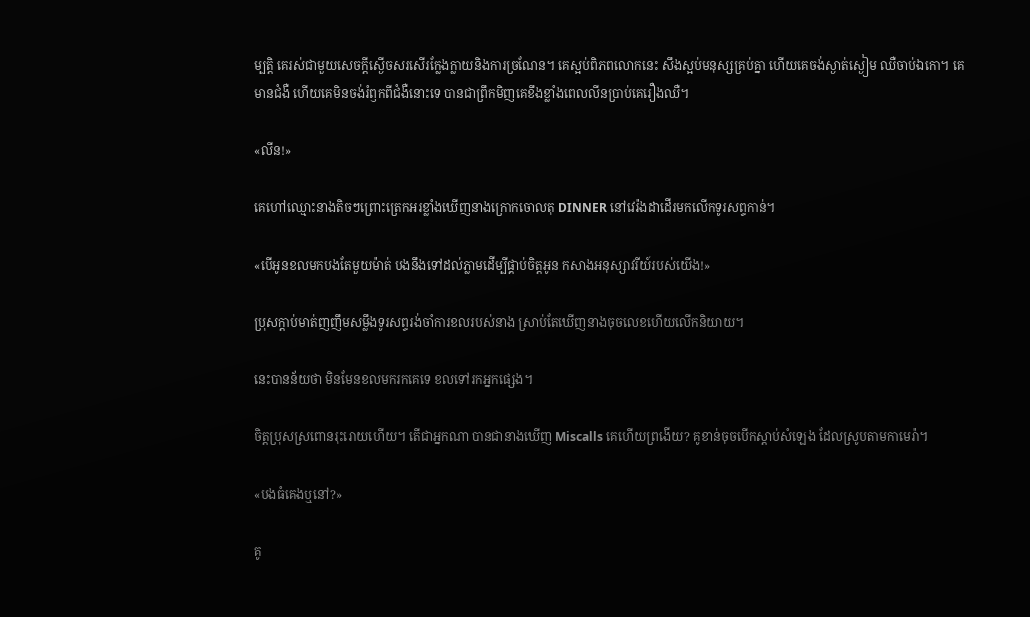ម្បត្តិ គេរស់ជាមួយសេចក្តីស្ងើចសរសើរក្លែងក្លាយនិងការច្រណែន។ គេស្អប់ពិភពលោកនេះ សឹងស្អប់មនុស្សគ្រប់គ្នា ហើយគេចង់ស្ងាត់ស្ងៀម ឈឺចាប់ឯកោ។ គេមានជំងឺ ហើយគេមិនចង់រំឭកពីជំងឺនោះទេ បានជាព្រឹកមិញគេខឹងខ្លាំងពេលលីនប្រាប់គេរឿងឈឺ។

«លីន!»

គេហៅឈ្មោះនាងតិចៗព្រោះត្រេកអរខ្លាំងឃើញនាងក្រោកចោលតុ DINNER នៅវេរ៉ងដាដើរមកលើកទូរសព្ទកាន់។

«បើអូនខលមកបងតែមួយម៉ាត់ បងនឹងទៅដល់ភ្លាមដើម្បីផ្គាប់ចិត្តអូន កសាងអនុស្សាវរីយ៍របស់យើង!»

ប្រុសក្តាប់មាត់ញញឹមសម្លឹងទូរសព្ទរង់ចាំការខលរបស់នាង ស្រាប់តែឃើញនាងចុចលេខហើយលើកនិយាយ។

នេះបានន័យថា មិនមែនខលមករកគេទេ ខលទៅរកអ្នកផ្សេង។

ចិត្តប្រុសស្រពោនរុះរោយហើយ។ តើជាអ្នកណា បានជានាងឃើញ Miscalls គេហើយព្រងើយ? គូខាន់ចុចបើកស្ដាប់សំឡេង ដែលស្រូបតាមកាមេរ៉ា។

«បងធំគេងឬនៅ?»

គូ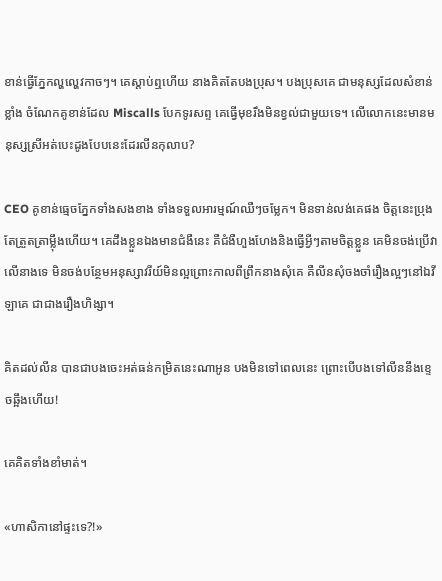ខាន់ធ្វើភ្នែកល្ហល្ហេវកាចៗ។ គេស្តាប់ឮហើយ នាងគិតតែបងប្រុស។ បងប្រុសគេ ជាមនុស្សដែលសំខាន់ខ្លាំង ចំណែកគូខាន់ដែល Miscalls បែកទូរសព្ទ គេធ្វើមុខរឹងមិនខ្វល់ជាមួយទេ។ លើលោកនេះមានមនុស្សស្រីអត់បេះដូងបែបនេះដែរលីនកុលាប?

CEO គូខាន់ធ្មេចភ្នែកទាំងសងខាង ទាំងទទួលអារម្មណ៍ឈឺៗចម្លែក។ មិនទាន់លង់គេផង ចិត្តនេះប្រុងតែត្រួតត្រាម្ល៉ឹងហើយ។ គេដឹងខ្លួនឯងមានជំងឺនេះ គឺជំងឺហួងហែងនិងធ្វើអី្វៗតាមចិត្តខ្លួន គេមិនចង់ប្រើវាលើនាងទេ មិនចង់បន្ថែមអនុស្សាវរីយ៍មិនល្អព្រោះកាលពីព្រឹកនាងសុំគេ គឺលីនសុំចងចាំរឿងល្អៗនៅឯវីឡាគេ ជាជាងរឿងហិង្សា។

គិតដល់លីន បានជាបងចេះអត់ធន់កម្រិតនេះណាអូន បងមិនទៅពេលនេះ ព្រោះបើបងទៅលីននឹងខ្ទេចឆ្អឹងហើយ!

គេគិតទាំងខាំមាត់។

«ហាសិកានៅផ្ទះទេ?!»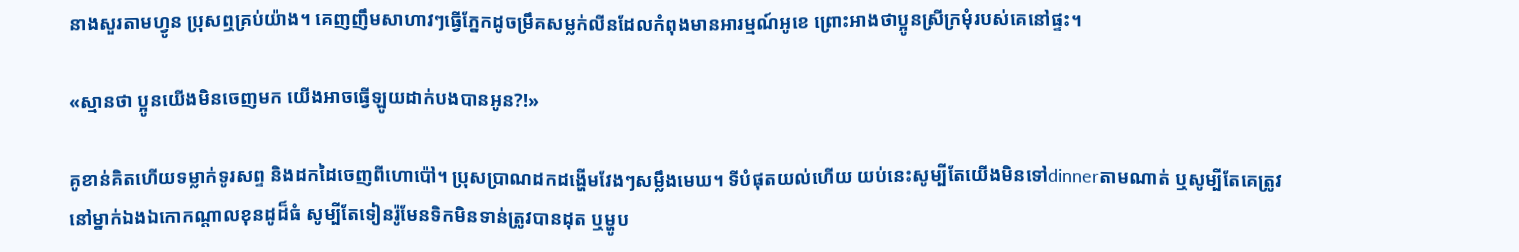នាងសួរតាមហ្វូន ប្រុសឮគ្រប់យ៉ាង។ គេញញឹមសាហាវៗធ្វើភ្នែកដូចម្រឹគសម្លក់លីនដែលកំពុងមានអារម្មណ៍អូខេ ព្រោះអាងថាប្អូនស្រីក្រមុំរបស់គេនៅផ្ទះ។

«ស្មានថា ប្អូនយើងមិនចេញមក យើងអាចធ្វើឡូយដាក់បងបានអូន?!»

គូខាន់គិតហើយទម្លាក់ទូរសព្ទ និងដកដៃចេញពីហោប៉ៅ។ ប្រុសប្រាណដកដង្ហើមវែងៗសម្លឹងមេឃ។ ទីបំផុតយល់ហើយ យប់នេះសូម្បីតែយើងមិនទៅdinnerតាមណាត់ ឬសូម្បីតែគេត្រូវនៅម្នាក់ឯងឯកោកណ្តាលខុនដូដ៏ធំ សូម្បីតែទៀនរ៉ូមែនទិកមិនទាន់ត្រូវបានដុត ឬម្ហូប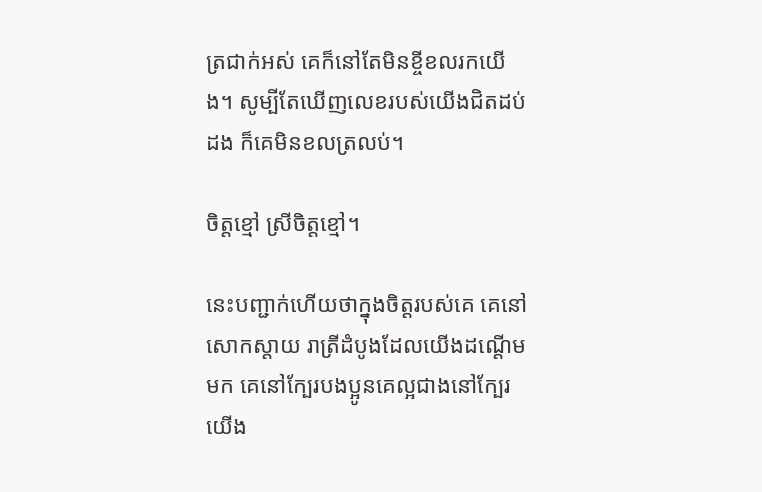ត្រជាក់អស់ គេក៏នៅតែមិនខ្ចីខលរកយើង។ សូម្បីតែឃើញលេខរបស់យើងជិតដប់ដង ក៏គេមិនខលត្រលប់។

ចិត្តខ្មៅ ស្រីចិត្តខ្មៅ។

នេះបញ្ជាក់ហើយថាក្នុងចិត្តរបស់គេ គេនៅសោកស្ដាយ រាត្រីដំបូងដែលយើងដណ្តើមមក គេនៅក្បែរបងប្អូនគេល្អជាងនៅក្បែរយើង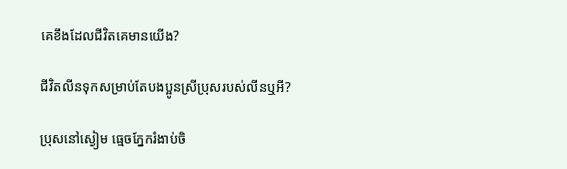គេខឹងដែលជីវិតគេមានយើង?

ជីវិតលីនទុកសម្រាប់តែបងប្អូនស្រីប្រុសរបស់លីនឬអី?

ប្រុសនៅស្ងៀម ធ្មេចភ្នែករំងាប់ចិ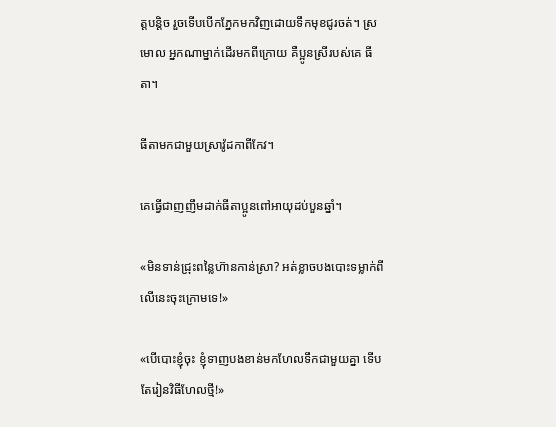ត្តបន្តិច រួចទើបបើកភ្នែកមកវិញដោយទឹកមុខជូរចត់។ ស្រមោល អ្នកណាម្នាក់ដើរមកពីក្រោយ គឺប្អូនស្រីរបស់គេ ធីតា។

ធីតាមកជាមួយស្រាវ៉ូដកាពីកែវ។

គេធ្វើជាញញឹមដាក់ធីតាប្អូនពៅអាយុដប់បួនឆ្នាំ។

«មិនទាន់ជ្រុះពន្លៃហ៊ានកាន់ស្រា? អត់ខ្លាចបងបោះទម្លាក់ពីលើនេះចុះក្រោមទេ!»

«បើបោះខ្ញុំចុះ ខ្ញុំទាញបងខាន់មកហែលទឹកជាមួយគ្នា ទើបតែរៀនវិធីហែលថ្មី!»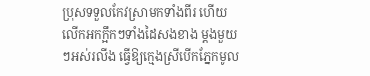ប្រុសទទួលកែវស្រាមកទាំងពីរ ហើយលើកអកក្អឹកៗទាំងដៃសងខាង ម្តងមួយៗអស់រលីង ធ្វើឱ្យក្មេងស្រីបើកភ្នែកមូល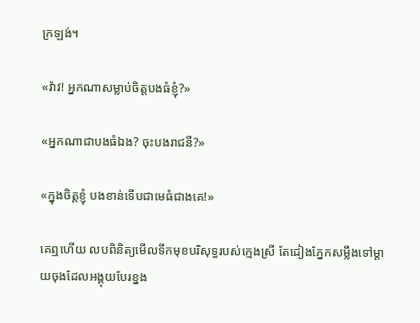ក្រឡង់។

«វ៉ាវ! អ្នកណាសម្លាប់ចិត្តបងធំខ្ញុំ?»

«អ្នកណាជាបងធំឯង? ចុះបងរាជនី?»

«ក្នុងចិត្តខ្ញុំ បងខាន់ទើបជាមេធំជាងគេ!»

គេឮហើយ លបពិនិត្យមើលទឹកមុខបរិសុទ្ធរបស់ក្មេងស្រី តែដៀងភ្នែកសម្លឹងទៅម្តាយចុងដែលអង្គុយបែរខ្នង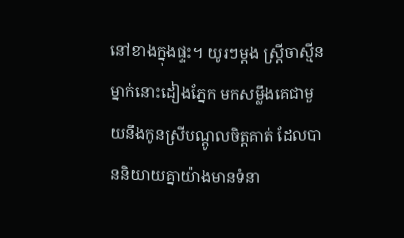នៅខាងក្នុងផ្ទះ។ យូរៗម្ដង ស្ត្រីចាស្មីនម្នាក់នោះដៀងភ្នែក មកសម្លឹងគេជាមួយនឹងកូនស្រីបណ្តូលចិត្តគាត់ ដែលបាននិយាយគ្នាយ៉ាងមានទំនា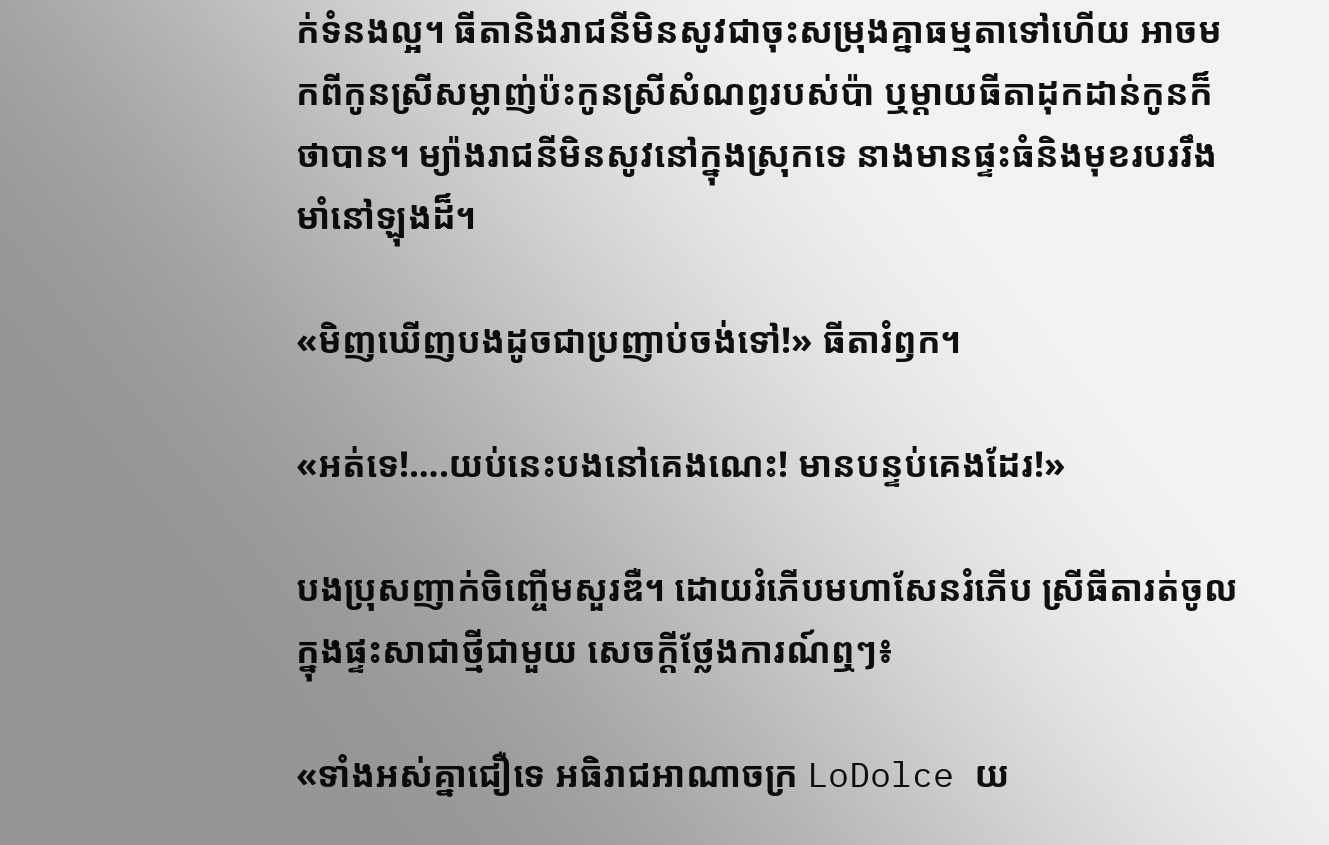ក់ទំនងល្អ។ ធីតានិងរាជនីមិនសូវជាចុះសម្រុងគ្នាធម្មតាទៅហើយ អាចមកពីកូនស្រីសម្លាញ់ប៉ះកូនស្រីសំណព្វរបស់ប៉ា ឬម្តាយធីតាដុកដាន់កូនក៏ថាបាន។ ម្យ៉ាងរាជនីមិនសូវនៅក្នុងស្រុកទេ នាងមានផ្ទះធំនិងមុខរបររឹងមាំនៅឡុងដ៏។

«មិញឃើញបងដូចជាប្រញាប់ចង់ទៅ!» ធីតារំឭក។

«អត់ទេ!….យប់នេះបងនៅគេងណេះ! មានបន្ទប់គេងដែរ!»

បងប្រុសញាក់ចិញ្ចើមសួរឌឺ។ ដោយរំភើបមហាសែនរំភើប ស្រីធីតារត់ចូលក្នុងផ្ទះសាជាថ្មីជាមួយ សេចក្តីថ្លែងការណ៍ឮៗ៖

«ទាំងអស់គ្នាជឿទេ អធិរាជអាណាចក្រ LoDolce យ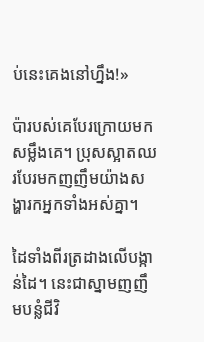ប់នេះគេងនៅហ្នឹង!»

ប៉ារបស់គេបែរក្រោយមកសម្លឹងគេ។ ប្រុសស្អាតឈរបែរមកញញឹមយ៉ាងសង្ហារកអ្នកទាំងអស់គ្នា។

ដៃទាំងពីរត្រដាងលើបង្កាន់ដៃ។ នេះជាស្នាមញញឹមបន្លំជីវិ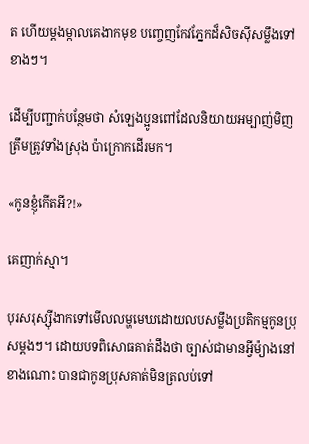ត ហើយម្តងម្កាលគេងាកមុខ បញ្ចេញកែវភ្នែកដ៏សិចស៊ីសម្លឹងទៅខាងៗ។

ដើម្បីបញ្ជាក់បន្ថែមថា សំឡេងប្អូនពៅដែលនិយាយអម្បាញ់មិញត្រឹមត្រូវទាំងស្រុង ប៉ាក្រោកដើរមក។

«កូនខ្ញុំកើតអី?!»

គេញាក់ស្មា។

បុរសរុស្ស៊ីងាកទៅមើលលម្ហមេឃដោយលបសម្លឹងប្រតិកម្មកូនប្រុសម្តងៗ។ ដោយបទពិសោធគាត់ដឹងថា ច្បាស់ជាមានអ្វីម៉្យាងនៅខាងណោះ បានជាកូនប្រុសគាត់មិនត្រលប់ទៅ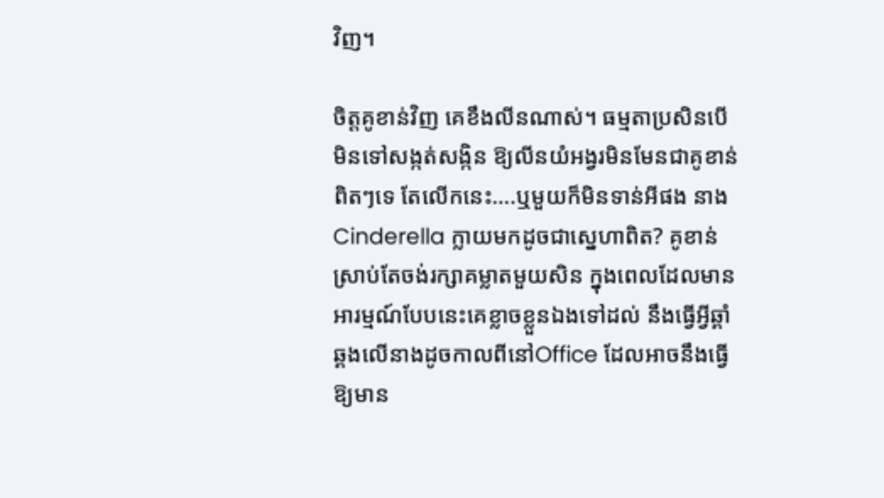វិញ។

ចិត្តគូខាន់វិញ គេខឹងលីនណាស់។ ធម្មតាប្រសិនបើមិនទៅសង្កត់សង្កិន ឱ្យលីនយំអង្វរមិនមែនជាគូខាន់ពិតៗទេ តែលើកនេះ….ឬមួយក៏មិនទាន់អីផង នាង Cinderella ក្លាយមកដូចជាស្នេហាពិត? គូខាន់ស្រាប់តែចង់រក្សាគម្លាតមួយសិន ក្នុងពេលដែលមានអារម្មណ៍បែបនេះគេខ្លាចខ្លួនឯងទៅដល់ នឹងធ្វើអ្វីឆ្គាំឆ្គងលើនាងដូចកាលពីនៅOffice ដែលអាចនឹងធ្វើឱ្យមាន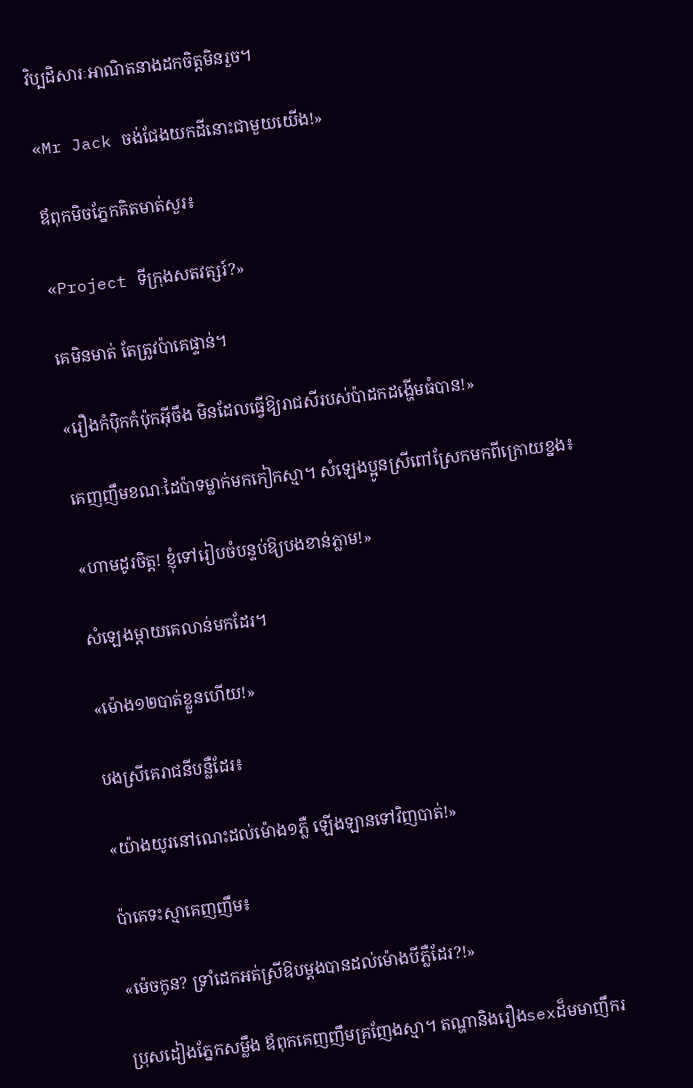វិប្បដិសារៈអាណិតនាងដកចិត្តមិនរួច។

«Mr Jack ចង់ជែងយកដីនោះជាមួយយើង!»

ឪពុកមិចភ្នែកគិតមាត់សួរ៖

«Project ទីក្រុងសតវត្សរ៍?»

គេមិនមាត់ តែត្រូវប៉ាគេផ្ទាន់។

«រឿងកំប៉ិកកំប៉ុកអ៊ីចឹង មិនដែលធ្វើឱ្យរាជសីរបស់ប៉ាដកដង្ហើមធំបាន!»

គេញញឹមខណៈដៃប៉ាទម្លាក់មកកៀកស្មា។ សំឡេងប្អូនស្រីពៅស្រែកមកពីក្រោយខ្នង៖

«ហាមដូរចិត្ត! ខ្ញុំទៅរៀបចំបន្ទប់ឱ្យបងខាន់ភ្លាម!»

សំឡេងម្តាយគេលាន់មកដែរ។

«ម៉ោង១២បាត់ខ្លួនហើយ!»

បងស្រីគេរាជនីបន្លឺដែរ៖

«យ៉ាងយូរនៅណេះដល់ម៉ោង១ភ្លឺ ឡើងឡានទៅវិញបាត់!»

ប៉ាគេទះស្មាគេញញឹម៖

«ម៉េចកូន? ទ្រាំដេកអត់ស្រីឱបម្តងបានដល់ម៉ោងបីភ្លឺដែរ?!»

ប្រុសដៀងភ្នែកសម្លឹង ឪពុកគេញញឹមគ្រញែងស្មា។ តណ្ហានិងរឿងsexដ៏មមាញឹករ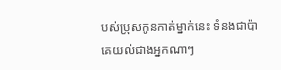បស់ប្រុសកូនកាត់ម្នាក់នេះ ទំនងជាប៉ាគេយល់ជាងអ្នកណាៗ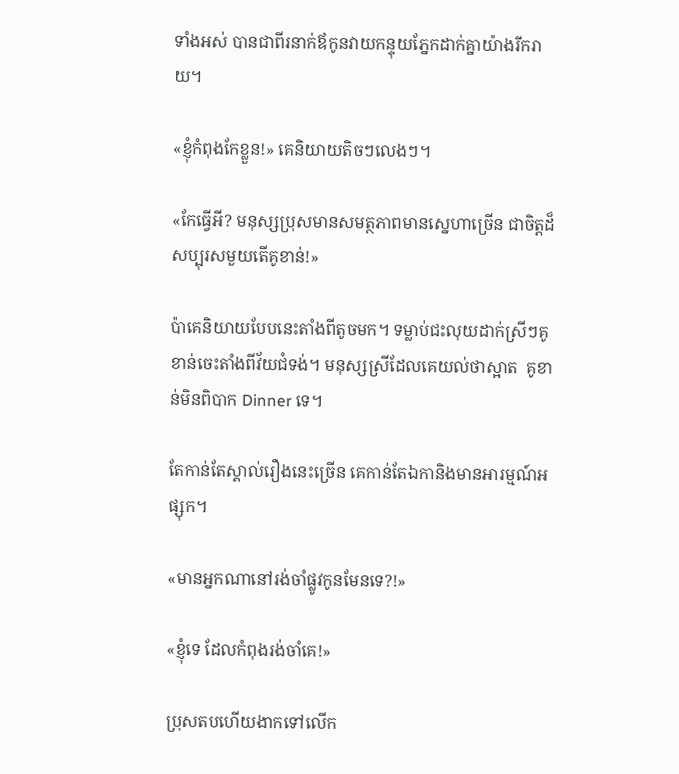ទាំងអស់ បានជាពីរនាក់ឪកូនវាយកន្ទុយភ្នែកដាក់គ្នាយ៉ាងរីករាយ។

«ខ្ញុំកំពុងកែខ្លួន!» គេនិយាយតិចៗលេងៗ។

«កែធ្វើអី? មនុស្សប្រុសមានសមត្ថភាពមានស្នេហាច្រើន ជាចិត្តដ៏សប្បុរសមួយតើគូខាន់!»

ប៉ាគេនិយាយបែបនេះតាំងពីតូចមក។ ទម្លាប់ជះលុយដាក់ស្រីៗគូខាន់ចេះតាំងពីវ័យជំទង់។ មនុស្សស្រីដែលគេយល់ថាស្អាត  គូខាន់មិនពិបាក Dinner ទេ។

តែកាន់តែស្គាល់រឿងនេះច្រើន គេកាន់តែឯកានិងមានអារម្មណ៍អផ្សុក។

«មានអ្នកណានៅរង់ចាំផ្លូវកូនមែនទេ?!»

«ខ្ញុំទេ ដែលកំពុងរង់ចាំគេ!»

ប្រុសតបហើយងាកទៅលើក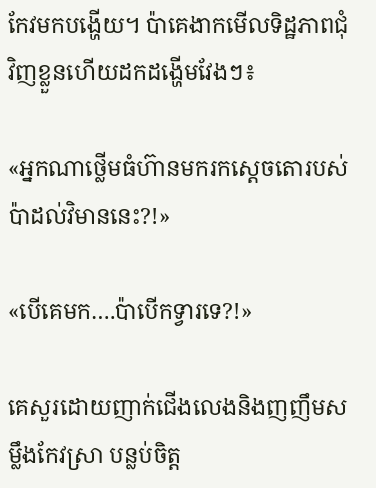កែវមកបង្ហើយ។ ប៉ាគេងាកមើលទិដ្ឋភាពជុំវិញខ្លួនហើយដកដង្ហើមវែងៗ៖

«អ្នកណាថ្លើមធំហ៊ានមករកស្តេចតោរបស់ប៉ាដល់វិមាននេះ?!»

«បើគេមក….ប៉ាបើកទ្វារទេ?!»

គេសួរដោយញាក់ជើងលេងនិងញញឹមសម្លឹងកែវស្រា បន្លប់ចិត្ត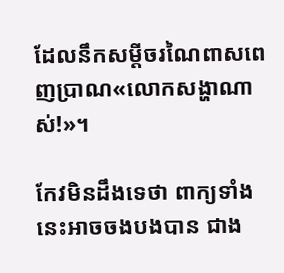ដែលនឹកសម្តីចរណៃពាសពេញប្រាណ«លោកសង្ហាណាស់!»។

កែវមិនដឹងទេថា ពាក្យទាំងនេះអាចចងបងបាន ជាង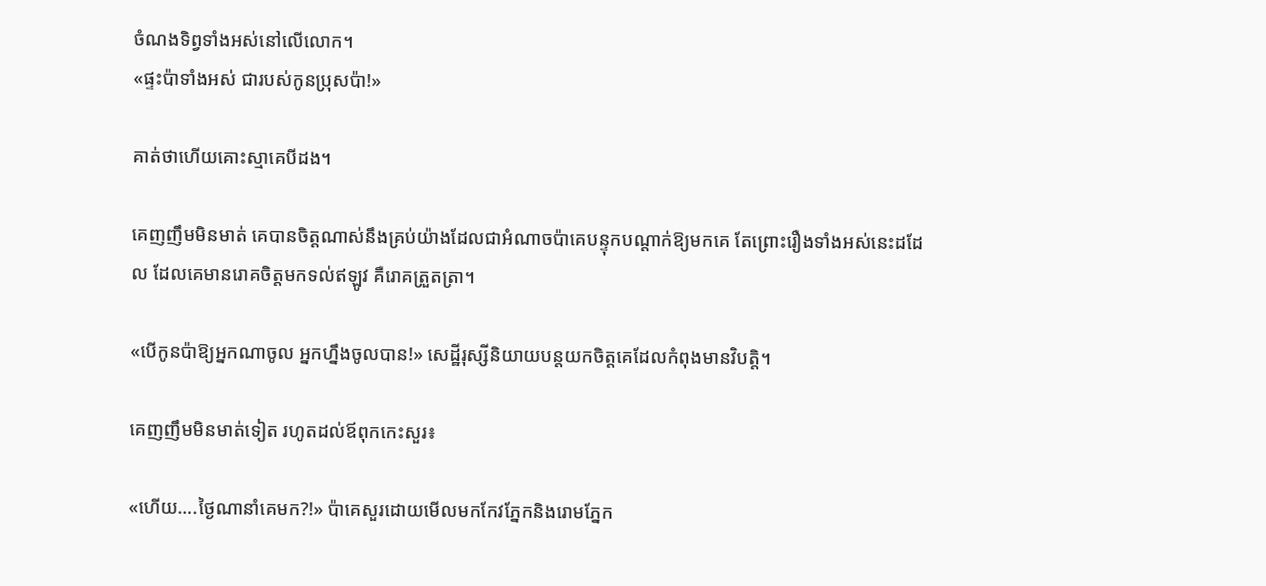ចំណងទិព្វទាំងអស់នៅលើលោក។
«ផ្ទះប៉ាទាំងអស់ ជារបស់កូនប្រុសប៉ា!»

គាត់ថាហើយគោះស្មាគេបីដង។

គេញញឹមមិនមាត់ គេបានចិត្តណាស់នឹងគ្រប់យ៉ាងដែលជាអំណាចប៉ាគេបន្ទុកបណ្តាក់ឱ្យមកគេ តែព្រោះរឿងទាំងអស់នេះដដែល ដែលគេមានរោគចិត្តមកទល់ឥឡូវ គឺរោគត្រួតត្រា។

«បើកូនប៉ាឱ្យអ្នកណាចូល អ្នកហ្នឹងចូលបាន!» សេដ្ឋីរុស្សីនិយាយបន្តយកចិត្តគេដែលកំពុងមានវិបត្តិ។

គេញញឹមមិនមាត់ទៀត រហូតដល់ឪពុកកេះសួរ៖

«ហើយ….ថ្ងៃណានាំគេមក?!» ប៉ាគេសួរដោយមើលមកកែវភ្នែកនិងរោមភ្នែក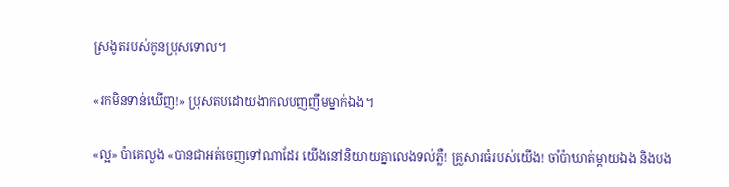ស្រងូតរបស់កូនប្រុសទោល។

«រកមិនទាន់ឃើញ!» ប្រុសតបដោយងាកលបញញឹមម្នាក់ឯង។

«ល្អ» ប៉ាគេលួង «បានជាអត់ចេញទៅណាដែរ យើងនៅនិយាយគ្នាលេងទល់ភ្លឺ! គ្រួសារធំរបស់យើង! ចាំប៉ាឃាត់ម្តាយឯង និងបង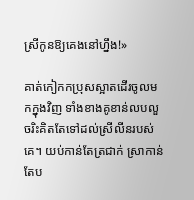ស្រីកូនឱ្យគេងនៅហ្នឹង!»

គាត់កៀកកប្រុសស្អាតដើរចូលមកក្នុងវិញ ទាំងខាងគូខាន់លបលួចរិះគិតតែទៅដល់ស្រីលីនរបស់គេ។ យប់កាន់តែត្រជាក់ ស្រាកាន់តែប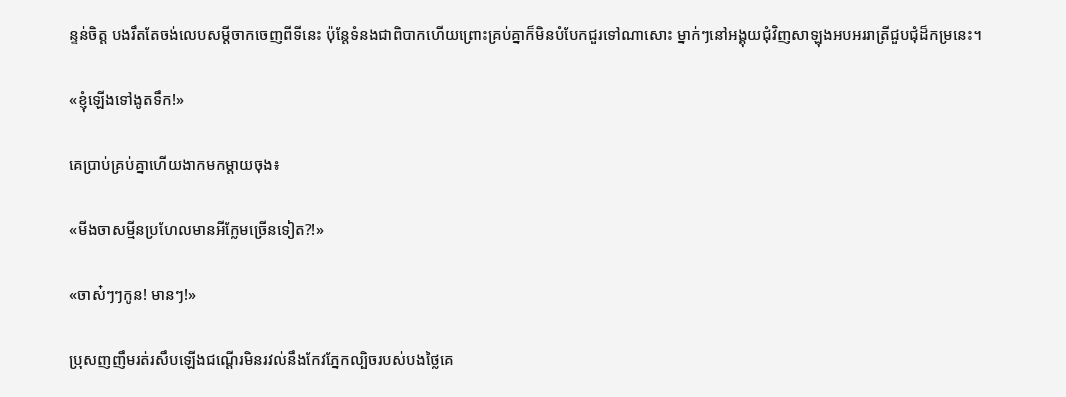ន្ទន់ចិត្ត បងរឹតតែចង់លេបសម្តីចាកចេញពីទីនេះ ប៉ុន្តែទំនងជាពិបាកហើយព្រោះគ្រប់គ្នាក៏មិនបំបែកជួរទៅណាសោះ ម្នាក់ៗនៅអង្គុយជុំវិញសាឡុងអបអររាត្រីជួបជុំដ៏កម្រនេះ។

«ខ្ញុំឡើងទៅងូតទឹក!»

គេប្រាប់គ្រប់គ្នាហើយងាកមកម្តាយចុង៖

«មីងចាសម្មីនប្រហែលមានអីក្លែមច្រើនទៀត?!»

«ចាស៎ៗៗកូន! មានៗ!»

ប្រុសញញឹមរត់រសឹបឡើងជណ្តើរមិនរវល់នឹងកែវភ្នែកល្បិចរបស់បងថ្លៃគេ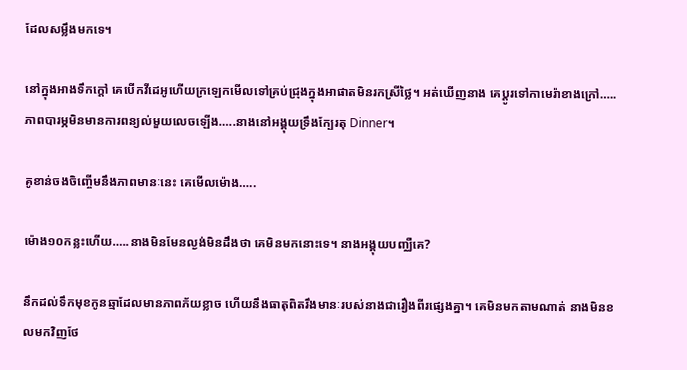ដែលសម្លឹងមកទេ។

នៅក្នុងអាងទឹកក្តៅ គេបើកវីដេអូហើយក្រឡេកមើលទៅគ្រប់ជ្រុងក្នុងអាផាតមិនរកស្រីថ្លៃ។ អត់ឃើញនាង គេប្តូរទៅកាមេរ៉ាខាងក្រៅ…..ភាពបារម្ភមិនមានការពន្យល់មួយលេចឡើង…..នាងនៅអង្គុយទ្រឹងក្បែរតុ Dinner។

គូខាន់ចងចិញ្ចើមនឹងភាពមានៈនេះ គេមើលម៉ោង…..

ម៉ោង១០កន្លះហើយ…..នាងមិនមែនល្ងង់មិនដឹងថា គេមិនមកនោះទេ។ នាងអង្គុយបញ្ឈឺគេ?

នឹកដល់ទឹកមុខកូនឆ្មាដែលមានភាពភ័យខ្លាច ហើយនឹងធាតុពិតរឹងមានៈរបស់នាងជារឿងពីរផ្សេងគ្នា។ គេមិនមកតាមណាត់ នាងមិនខលមកវិញថែ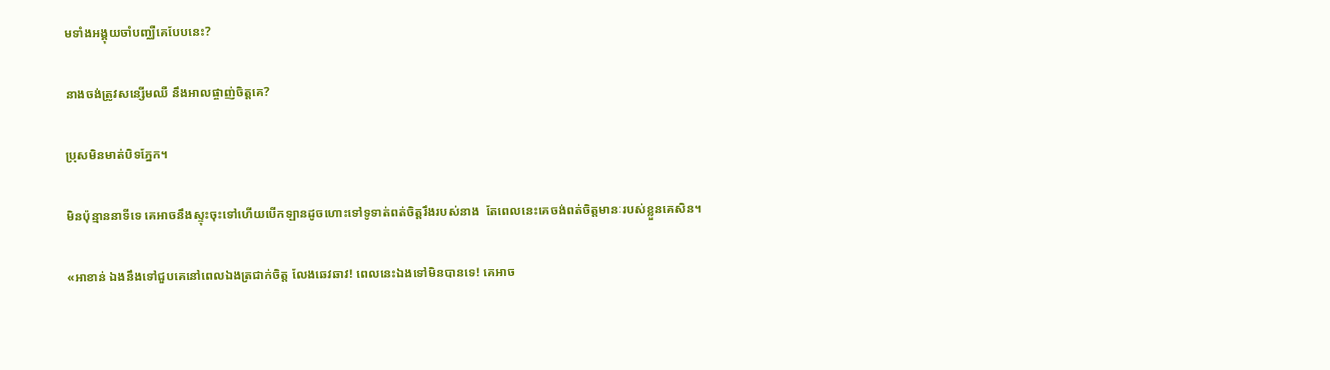មទាំងអង្គុយចាំបញ្ឈឺគេបែបនេះ?

នាងចង់ត្រូវសន្សើមឈឺ នឹងអាលផ្ចាញ់ចិត្តគេ?

ប្រុសមិនមាត់បិទភ្នែក។

មិនប៉ុន្មាននាទីទេ គេអាចនឹងស្ទុះចុះទៅហើយបើកឡានដូចហោះទៅទូទាត់ពត់ចិត្តរឹងរបស់នាង  តែពេលនេះគេចង់ពត់ចិត្តមានៈរបស់ខ្លួនគេសិន។

«អាខាន់ ឯងនឹងទៅជួបគេនៅពេលឯងត្រជាក់ចិត្ត លែងឆេវឆាវ! ពេលនេះឯងទៅមិនបានទេ! គេអាច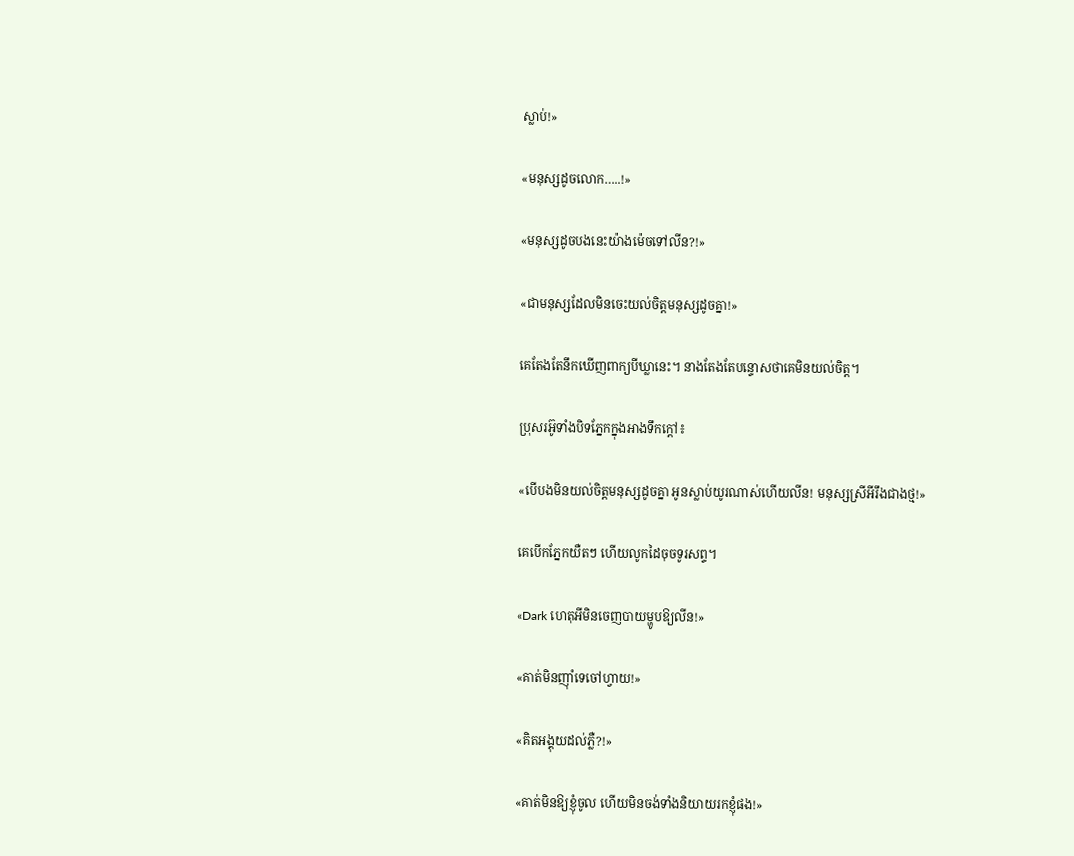ស្លាប់!»

«មនុស្សដូចលោក…..!»

«មនុស្សដូចបងនេះយ៉ាងម៉េចទៅលីន?!»

«ជាមនុស្សដែលមិនចេះយល់ចិត្តមនុស្សដូចគ្នា!»

គេតែងតែនឹកឃើញពាក្យបីឃ្លានេះ។ នាងតែងតែបន្ទោសថាគេមិនយល់ចិត្ត។

ប្រុសរអ៊ូទាំងបិទភ្នែកក្នុងអាងទឹកក្តៅ៖

«បើបងមិនយល់ចិត្តមនុស្សដូចគ្នា អូនស្លាប់យូរណាស់ហើយលីន! មនុស្សស្រីអីរឹងជាងថ្ម!»

គេបើកភ្នែកយឺតៗ ហើយលូកដៃចុចទូរសព្ទ។

«Dark ហេតុអីមិនចេញបាយម្ហូបឱ្យលីន!»

«គាត់មិនញ៉ាំទេចៅហ្វាយ!»

«គិតអង្គុយដល់ភ្លឺ?!»

«គាត់មិនឱ្យខ្ញុំចូល ហើយមិនចង់ទាំងនិយាយរកខ្ញុំផង!»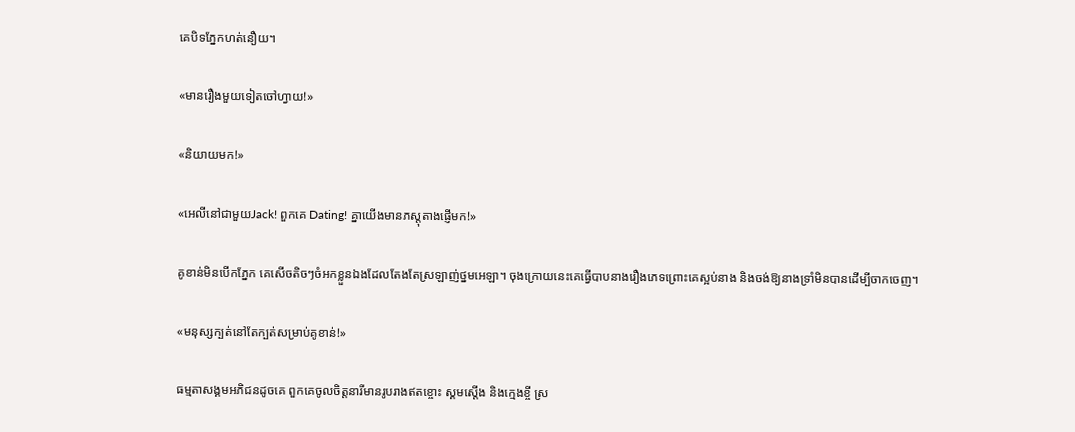គេបិទភ្នែកហត់នឿយ។

«មានរឿងមួយទៀតចៅហ្វាយ!»

«និយាយមក!»

«អេលីនៅជាមួយJack! ពួកគេ Dating! គ្នាយើងមានភស្តុតាងផ្ញើមក!»

គូខាន់មិនបើកភ្នែក គេសើចតិចៗចំអកខ្លួនឯងដែលតែងតែស្រឡាញ់ថ្នមអេឡា។ ចុងក្រោយនេះគេធ្វើបាបនាងរឿងភេទព្រោះគេស្អប់នាង និងចង់ឱ្យនាងទ្រាំមិនបានដើម្បីចាកចេញ។

«មនុស្សក្បត់នៅតែក្បត់សម្រាប់គូខាន់!»

ធម្មតាសង្គមអភិជនដូចគេ ពួកគេចូលចិត្តនារីមានរូបរាងឥតខ្ចោះ ស្គមស្តើង និងក្មេងខ្ចី ស្រ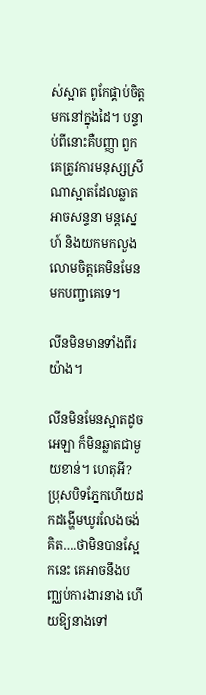ស់ស្អាត ពូកែផ្គាប់ចិត្ត មកនៅក្នុងដៃ។ បន្ទាប់ពីនោះគឺបញ្ញា ពួកគេត្រូវការមនុស្សស្រីណាស្អាតដែលឆ្លាតអាចសន្ទនា មន្តស្នេហ៍ និងយកមកលួងលោមចិត្តគេមិនមែនមកបញ្ជាគេទេ។

លីនមិនមានទាំងពីរយ៉ាង។

លីនមិនមែនស្អាតដូចអេឡា ក៏មិនឆ្លាតជាមួយខាន់។ ហេតុអី? ប្រុសបិទភ្នែកហើយដកដង្ហើមឃូរលែងចង់គិត….ថាមិនបានស្អែកនេះ គេអាចនឹងបញ្ឈប់ការងារនាង ហើយឱ្យនាងទៅ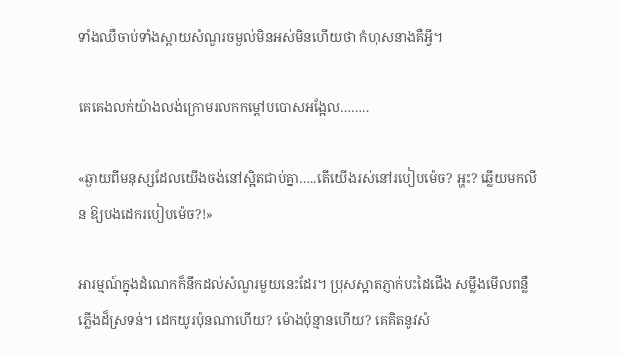ទាំងឈឺចាប់ទាំងស្ពាយសំណួរចម្ងល់មិនអស់មិនហើយថា កំហុសនាងគឺអ្វី។

គេគេងលក់យ៉ាងលង់ក្រោមរលកកម្ដៅបបោសអង្អែល……..

«ឆ្ងាយពីមនុស្សដែលយើងចង់នៅស្អិតជាប់គ្នា…..តើយើងរស់នៅរបៀបម៉េច? អ្ហះ? ឆ្លើយមកលីន ឱ្យបងដេករបៀបម៉េច?!»

អារម្មណ៍ក្នុងដំណេកក៏នឹកដល់សំណួរមួយនេះដែរ។ ប្រុសស្អាតភ្ញាក់បះដៃជើង សម្លឹងមើលពន្លឺភ្លើងដ៏ស្រទន់។ ដេកយូរប៉ុនណាហើយ? ម៉ោងប៉ុន្មានហើយ? គេគិតនូវសំ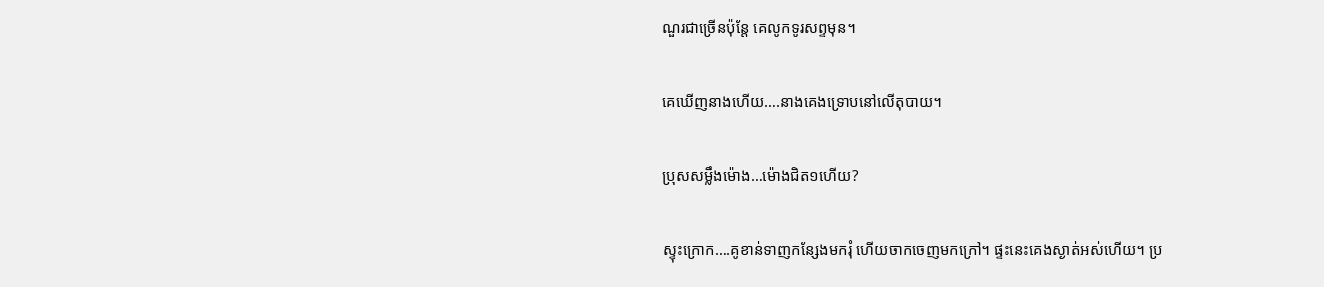ណួរជាច្រើនប៉ុន្តែ គេលូកទូរសព្ទមុន។

គេឃើញនាងហើយ….នាងគេងទ្រោបនៅលើតុបាយ។

ប្រុសសម្លឹងម៉ោង…ម៉ោងជិត១ហើយ?

ស្ទុះក្រោក….គូខាន់ទាញកន្សែងមករុំ ហើយចាកចេញមកក្រៅ។ ផ្ទះនេះគេងស្ងាត់អស់ហើយ។ ប្រ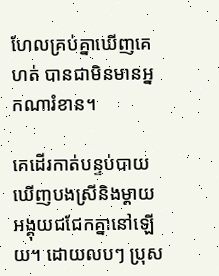ហែលគ្រប់គ្នាឃើញគេហត់ បានជាមិនមានអ្នកណារំខាន។

គេដើរកាត់បន្ទប់បាយឃើញបងស្រីនិងម្តាយអង្គុយជជែកគ្នានៅឡើយ។ ដោយលបៗ ប្រុស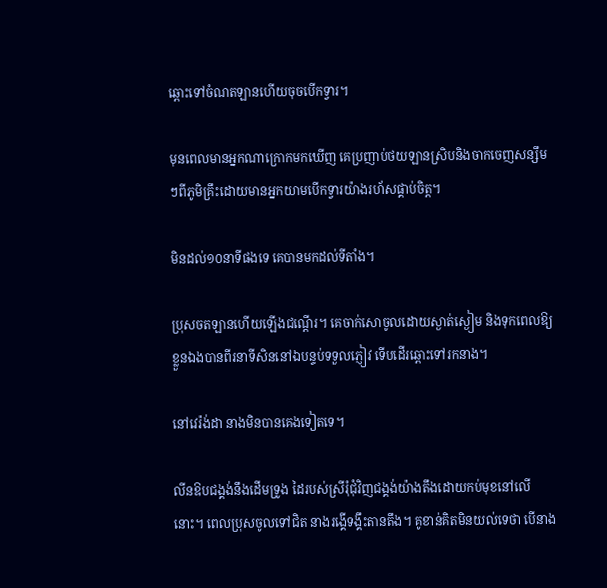ឆ្ពោះទៅចំណតឡានហើយចុចបើកទ្វារ។

មុនពេលមានអ្នកណាក្រោកមកឃើញ គេប្រញាប់ថយឡានស្រិបនិងចាកចេញសន្សឹមៗពីភូមិគ្រឹះដោយមានអ្នកយាមបើកទ្វារយ៉ាងរហ័សផ្គាប់ចិត្ត។

មិនដល់១០នាទីផងទេ គេបានមកដល់ទីតាំង។

ប្រុសចតឡានហើយឡើងជណ្តើរ។ គេចាក់សោចូលដោយស្ងាត់ស្ងៀម និងទុកពេលឱ្យខ្លួនឯងបានពីរនាទីសិននៅឯបន្ទប់ទទួលភ្ញៀវ ទើបដើរឆ្ពោះទៅរកនាង។

នៅវេរ៉ង់ដា នាងមិនបានគេងទៀតទេ។

លីនឱបជង្គង់នឹងដើមទ្រូង ដៃរបស់ស្រីរុំជុំវិញជង្គង់យ៉ាងតឹងដោយកប់មុខនៅលើនោះ។ ពេលប្រុសចូលទៅជិត នាងរង្គើទង្គឹះតានតឹង។ គូខាន់គិតមិនយល់ទេថា បើនាង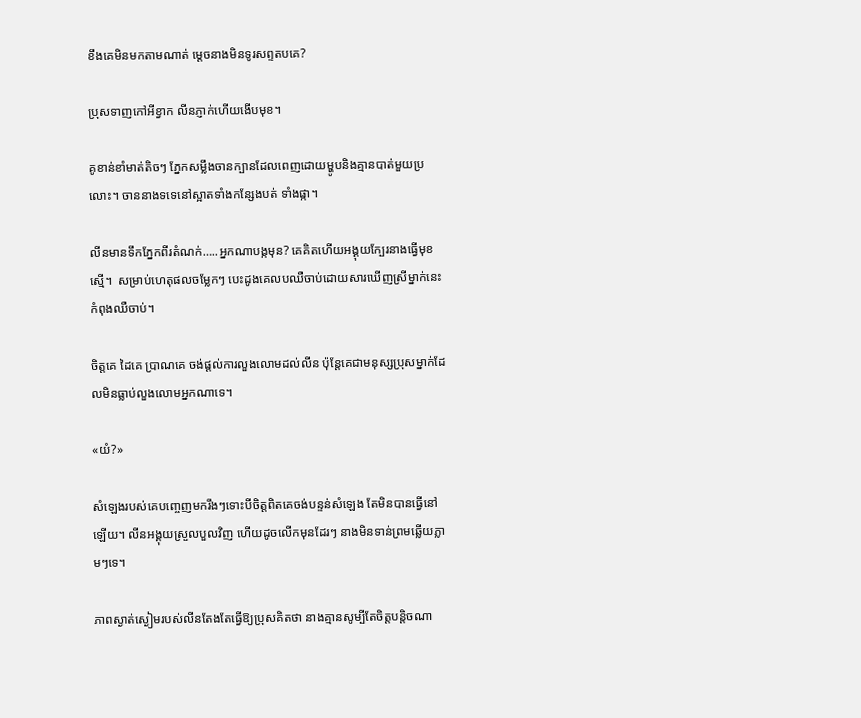ខឹងគេមិនមកតាមណាត់ ម្តេចនាងមិនទូរសព្ទតបគេ?

ប្រុសទាញកៅអីខ្វាក លីនភ្ញាក់ហើយងើបមុខ។

គូខាន់ខាំមាត់តិចៗ ភ្នែកសម្លឹងចានក្បានដែលពេញដោយម្ហូបនិងគ្មានបាត់មួយប្រលោះ។ ចាននាងទទេនៅស្អាតទាំងកន្សែងបត់ ទាំងផ្កា។

លីនមានទឹកភ្នែកពីរតំណក់…..អ្នកណាបង្កមុន? គេគិតហើយអង្គុយក្បែរនាងធ្វើមុខស្មើ។  សម្រាប់ហេតុផលចម្លែកៗ បេះដូងគេលបឈឺចាប់ដោយសារឃើញស្រីម្នាក់នេះកំពុងឈឺចាប់។

ចិត្តគេ ដៃគេ ប្រាណគេ ចង់ផ្តល់ការលួងលោមដល់លីន ប៉ុន្តែគេជាមនុស្សប្រុសម្នាក់ដែលមិនធ្លាប់លួងលោមអ្នកណាទេ។

«យំ?»

សំឡេងរបស់គេបញ្ចេញមករឹងៗទោះបីចិត្តពិតគេចង់បន្ទន់សំឡេង តែមិនបានធ្វើនៅឡើយ។ លីនអង្គុយស្រួលបួលវិញ ហើយដូចលើកមុនដែរៗ នាងមិនទាន់ព្រមឆ្លើយភ្លាមៗទេ។

ភាពស្ងាត់ស្ងៀមរបស់លីនតែងតែធ្វើឱ្យប្រុសគិតថា នាងគ្មានសូម្បីតែចិត្តបន្តិចណា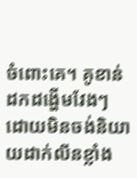ចំពោះគេ។ គូខាន់ដកដង្ហើមវែងៗ ដោយមិនចង់និយាយដាក់លីនខ្លាំង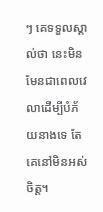ៗ គេទទួលស្គាល់ថា នេះមិនមែនជាពេលវេលាដើម្បីបំភ័យនាងទេ តែគេនៅមិនអស់ចិត្ត។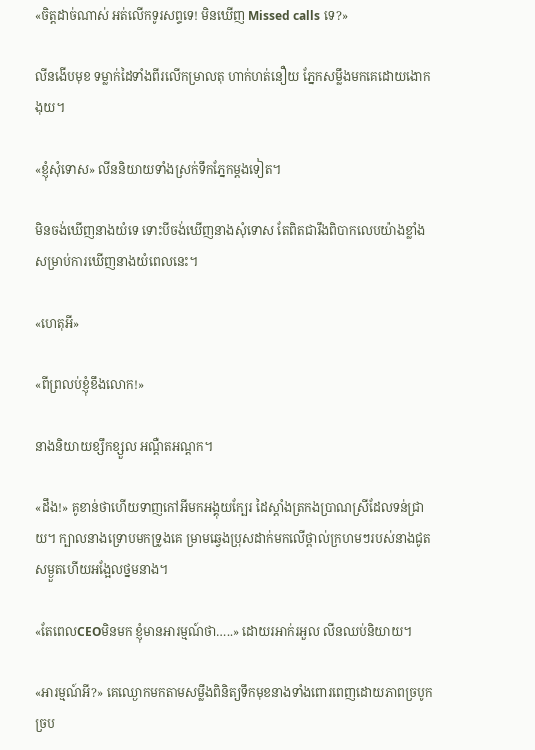«ចិត្តដាច់ណាស់ អត់លើកទូរសព្ទទេ! មិនឃើញ Missed calls ទេ?»

លីនងើបមុខ ទម្លាក់ដៃទាំងពីរលើកម្រាលតុ ហាក់ហត់នឿយ ភ្នែកសម្លឹងមកគេដោយងោកងុយ។

«ខ្ញុំសុំទោស» លីននិយាយទាំងស្រក់ទឹកភ្នែកម្តងទៀត។

មិនចង់ឃើញនាងយំទេ ទោះបីចង់ឃើញនាងសុំទោស តែពិតជារឹងពិបាកលេបយ៉ាងខ្លាំងសម្រាប់ការឃើញនាងយំពេលនេះ។

«ហេតុអី»

«ពីព្រលប់ខ្ញុំខឹងលោក!»

នាងនិយាយខ្សឹកខ្សួល អណ្តឺតអណ្តក។

«ដឹង!» គូខាន់ថាហើយទាញកៅអីមកអង្គុយក្បែរ ដៃស្តាំងត្រកងប្រាណស្រីដែលទន់ជ្រាយ។ ក្បាលនាងទ្រោបមកទ្រូងគេ ម្រាមឆ្វេងប្រុសដាក់មកលើថ្ពាល់ក្រហមៗរបស់នាងជូតសម្ងួតហើយអង្អែលថ្នមនាង។

«តែពេលCEOមិនមក ខ្ញុំមានអារម្មណ៍ថា…..» ដោយរអាក់រអួល លីនឈប់និយាយ។

«អារម្មណ៍អី?» គេឈ្ងោកមកតាមសម្លឹងពិនិត្យទឹកមុខនាងទាំងពោរពេញដោយភាពច្របូកច្រប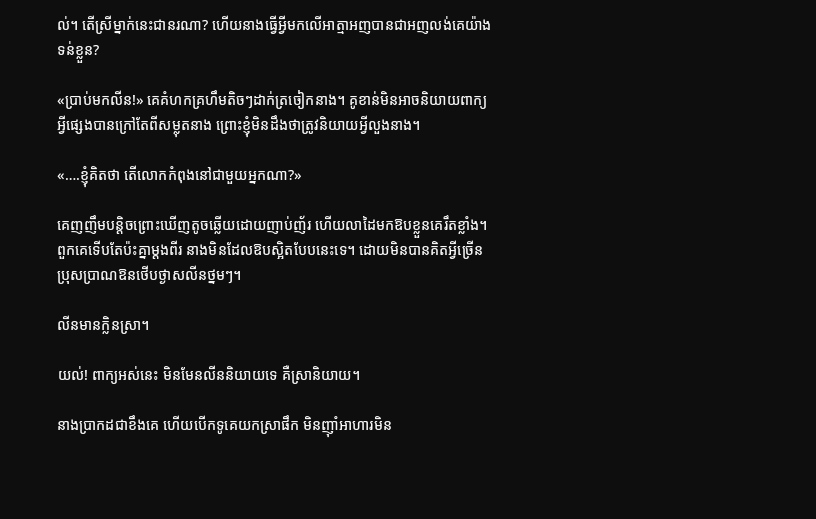ល់។ តើស្រីម្នាក់នេះជានរណា? ហើយនាងធ្វើអ្វីមកលើអាត្មាអញបានជាអញលង់គេយ៉ាងទន់ខ្លួន?

«ប្រាប់មកលីន!» គេគំហកគ្រហឹមតិចៗដាក់ត្រចៀកនាង។ គូខាន់មិនអាចនិយាយពាក្យអ្វីផ្សេងបានក្រៅតែពីសម្លុតនាង ព្រោះខ្ញុំមិនដឹងថាត្រូវនិយាយអ្វីលួងនាង។

«….ខ្ញុំគិតថា តើលោកកំពុងនៅជាមួយអ្នកណា?»

គេញញឹមបន្តិចព្រោះឃើញតូចឆ្លើយដោយញាប់ញ័រ ហើយលាដៃមកឱបខ្លួនគេរឹតខ្លាំង។ ពួកគេទើបតែប៉ះគ្នាម្តងពីរ នាងមិនដែលឱបស្អិតបែបនេះទេ។ ដោយមិនបានគិតអ្វីច្រើន ប្រុសប្រាណឱនថើបថ្ងាសលីនថ្នមៗ។

លីនមានក្លិនស្រា។

យល់! ពាក្យអស់នេះ មិនមែនលីននិយាយទេ គឺស្រានិយាយ។

នាងប្រាកដជាខឹងគេ ហើយបើកទូគេយកស្រាផឹក មិនញ៉ាំអាហារមិន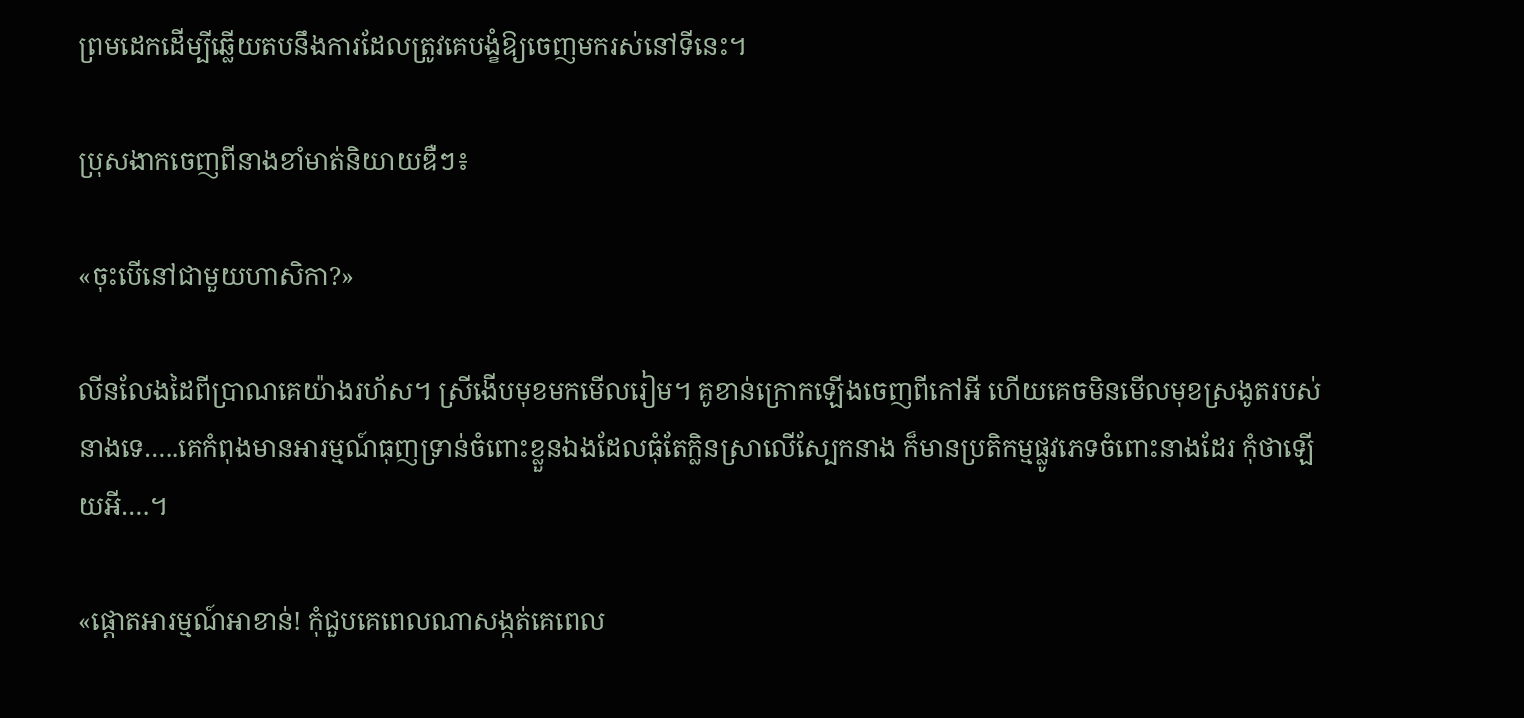ព្រមដេកដើម្បីឆ្លើយតបនឹងការដែលត្រូវគេបង្ខំឱ្យចេញមករស់នៅទីនេះ។

ប្រុសងាកចេញពីនាងខាំមាត់និយាយឌឺៗ៖

«ចុះបើនៅជាមួយហាសិកា?»

លីនលែងដៃពីប្រាណគេយ៉ាងរហ័ស។ ស្រីងើបមុខមកមើលរៀម។ គូខាន់ក្រោកឡើងចេញពីកៅអី ហើយគេចមិនមើលមុខស្រងូតរបស់នាងទេ…..គេកំពុងមានអារម្មណ៍ធុញទ្រាន់ចំពោះខ្លួនឯងដែលធុំតែក្លិនស្រាលើស្បែកនាង ក៏មានប្រតិកម្មផ្លូវភេទចំពោះនាងដែរ កុំថាឡើយអី….។

«ផ្តោតអារម្មណ៍អាខាន់! កុំជួបគេពេលណាសង្កត់គេពេល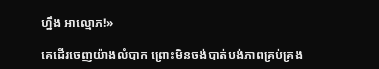ហ្នឹង អាល្មោភ!»

គេដើរចេញយ៉ាងលំបាក ព្រោះមិនចង់បាត់បង់ភាពគ្រប់គ្រង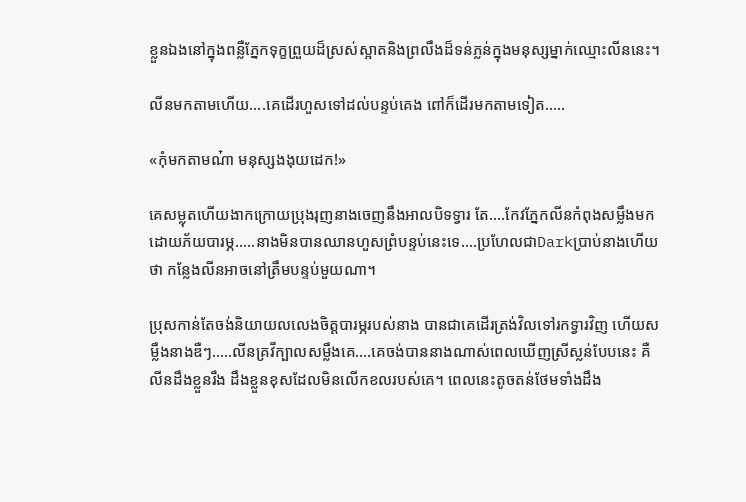ខ្លួនឯងនៅក្នុងពន្លឺភ្នែកទុក្ខព្រួយដ៏ស្រស់ស្អាតនិងព្រលឹងដ៏ទន់ភ្លន់ក្នុងមនុស្សម្នាក់ឈ្មោះលីននេះ។

លីនមកតាមហើយ….គេដើរហួសទៅដល់បន្ទប់គេង ពៅក៏ដើរមកតាមទៀត…..

«កុំមកតាមណ៎ា មនុស្សងងុយដេក!»

គេសម្លុតហើយងាកក្រោយប្រុងរុញនាងចេញនឹងអាលបិទទ្វារ តែ….កែវភ្នែកលីនកំពុងសម្លឹងមកដោយភ័យបារម្ភ…..នាងមិនបានឈានហួសព្រំបន្ទប់នេះទេ….ប្រហែលជាDarkប្រាប់នាងហើយ ថា កន្លែងលីនអាចនៅត្រឹមបន្ទប់មួយណា។

ប្រុសកាន់តែចង់និយាយលលេងចិត្តបារម្ភរបស់នាង បានជាគេដើរត្រង់វិលទៅរកទ្វារវិញ ហើយសម្លឹងនាងឌឺៗ…..លីនគ្រវីក្បាលសម្លឹងគេ….គេចង់បាននាងណាស់ពេលឃើញស្រីស្លន់បែបនេះ គឺលីនដឹងខ្លួនរឹង ដឹងខ្លួនខុសដែលមិនលើកខលរបស់គេ។ ពេលនេះតូចតន់ថែមទាំងដឹង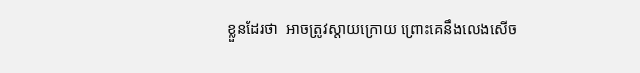ខ្លួនដែរថា  អាចត្រូវស្តាយក្រោយ ព្រោះគេនឹងលេងសើច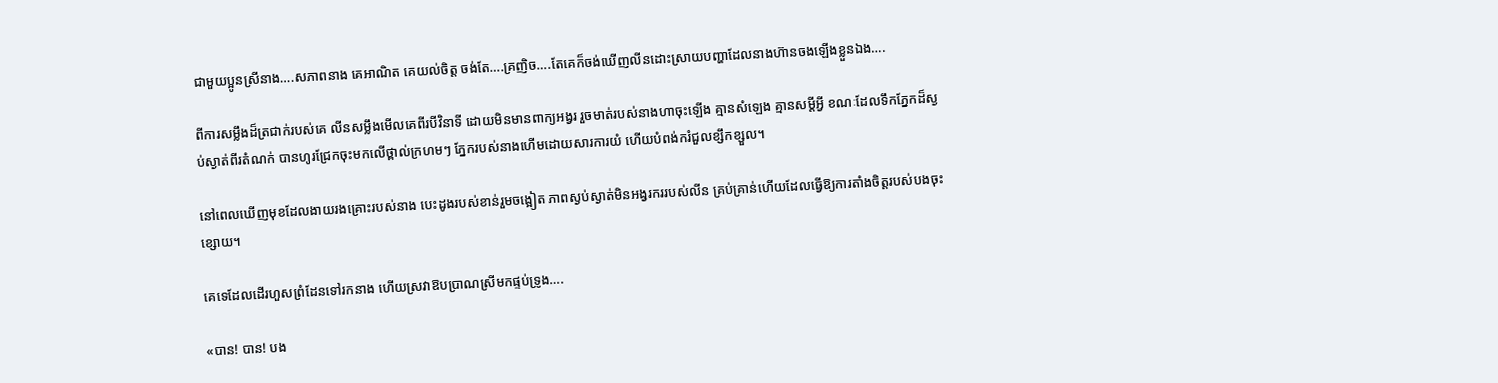ជាមួយប្អូនស្រីនាង….សភាពនាង គេអាណិត គេយល់ចិត្ត ចង់តែ….គ្រញិច….តែគេក៏ចង់ឃើញលីនដោះស្រាយបញ្ហាដែលនាងហ៊ានចងឡើងខ្លួនឯង….

ពីការសម្លឹងដ៏ត្រជាក់របស់គេ លីនសម្លឹងមើលគេពីរបីវិនាទី ដោយមិនមានពាក្យអង្វរ រួចមាត់របស់នាងហាចុះឡើង គ្មានសំឡេង គ្មានសម្តីអ្វី ខណៈដែលទឹកភ្នែកដ៏ស្ងប់ស្ងាត់ពីរតំណក់ បានហូរជ្រែកចុះមកលើថ្ពាល់ក្រហមៗ ភ្នែករបស់នាងហើមដោយសារការយំ ហើយបំពង់ករំជួលខ្សឹកខ្សួល។

នៅពេលឃើញមុខដែលងាយរងគ្រោះរបស់នាង បេះដូងរបស់ខាន់រួមចង្អៀត ភាពស្ងប់ស្ងាត់មិនអង្វរកររបស់លីន គ្រប់គ្រាន់ហើយដែលធ្វើឱ្យការតាំងចិត្តរបស់បងចុះខ្សោយ។

គេទេដែលដើរហួសព្រំដែនទៅរកនាង ហើយស្រវាឱបប្រាណស្រីមកផ្ទប់ទ្រូង….

«បាន! បាន! បង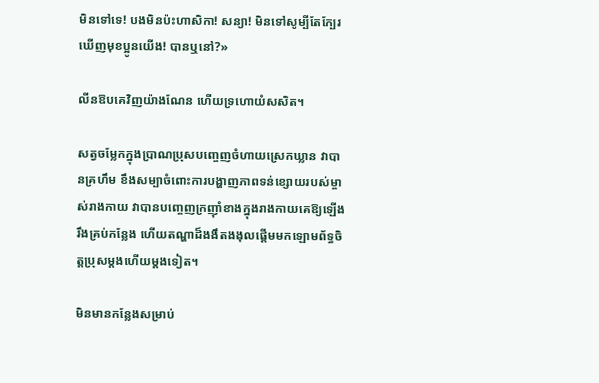មិនទៅទេ! បងមិនប៉ះហាសិកា! សន្យា! មិនទៅសូម្បីតែក្បែរឃើញមុខប្អូនយើង! បានឬនៅ?»

លីនឱបគេវិញយ៉ាងណែន ហើយទ្រហោយំសសិត។

សត្វចម្លែកក្នុងប្រាណប្រុសបញ្ចេញចំហាយស្រេកឃ្លាន វាបានគ្រហឹម ខឹងសម្បាចំពោះការបង្ហាញភាពទន់ខ្សោយរបស់ម្ចាស់រាងកាយ វាបានបញ្ចេញក្រញ៉ាំខាងក្នុងរាងកាយគេឱ្យឡើងរឹងគ្រប់កន្លែង ហើយតណ្ហាដ៏ងងឹតងងុលផ្តើមមកឡោមព័ទ្ធចិត្តប្រុសម្តងហើយម្តងទៀត។

មិនមានកន្លែងសម្រាប់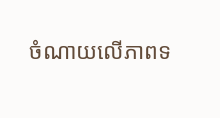ចំណាយលើភាពទ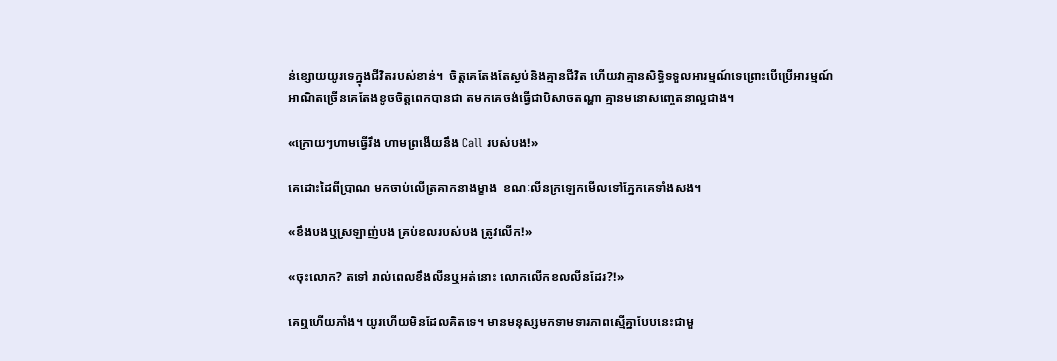ន់ខ្សោយយូរទេក្នុងជីវិតរបស់ខាន់។  ចិត្តគេតែងតែស្ងប់និងគ្មានជីវិត ហើយវាគ្មានសិទ្ធិទទួលអារម្មណ៍ទេព្រោះបើប្រើអារម្មណ៍អាណិតច្រើនគេតែងខូចចិត្តពេកបានជា តមកគេចង់ធ្វើជាបិសាចតណ្ហា គ្មានមនោសញ្ចេតនាល្អជាង។

«ក្រោយៗហាមធ្វើរឹង ហាមព្រងើយនឹង Call របស់បង!»

គេដោះដៃពីប្រាណ មកចាប់លើត្រគាកនាងម្ខាង  ខណៈលីនក្រឡេកមើលទៅភ្នែកគេទាំងសង។

«ខឹងបងឬស្រឡាញ់បង គ្រប់ខលរបស់បង ត្រូវលើក!»

«ចុះលោក? តទៅ រាល់ពេលខឹងលីនឬអត់នោះ លោកលើកខលលីនដែរ?!»

គេឮហើយភាំង។ យូរហើយមិនដែលគិតទេ។ មានមនុស្សមកទាមទារភាពស្មើគ្នាបែបនេះជាមួ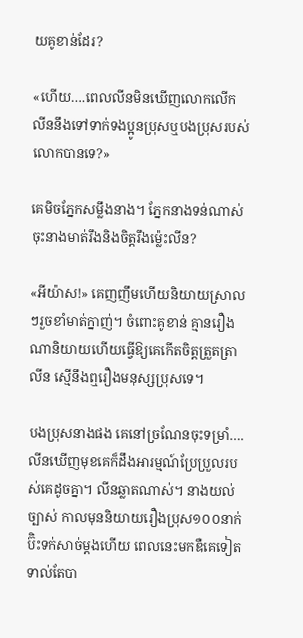យគូខាន់ដែរ?

«ហើយ….ពេលលីនមិនឃើញលោកលើក លីននឹងទៅទាក់ទងប្អូនប្រុសឬបងប្រុសរបស់លោកបានទេ?»

គេមិចភ្នែកសម្លឹងនាង។ ភ្នែកនាងទន់ណាស់ ចុះនាងមាត់រឹងនិងចិត្តរឹងម្ល៉េះលីន?

«អីយ៉ាស!» គេញញឹមហើយនិយាយស្រាលៗរួចខាំមាត់ក្នាញ់។ ចំពោះគូខាន់ គ្មានរឿងណានិយាយហើយធ្វើឱ្យគេកើតចិត្តត្រួតត្រាលីន ស្មើនឹងឮរឿងមនុស្សប្រុសទេ។

បងប្រុសនាងផង គេនៅច្រណែនចុះទម្រាំ….លីនឃើញមុខគេក៏ដឹងអារម្មណ៍ប្រែប្រួលរបស់គេដូចគ្នា។ លីនឆ្លាតណាស់។ នាងយល់ច្បាស់ កាលមុននិយាយរឿងប្រុស១០០នាក់ ប៊ិះទក់សាច់ម្តងហើយ ពេលនេះមកឌឺគេទៀតទាល់តែបា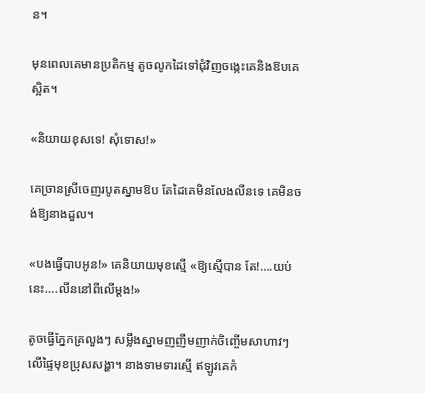ន។

មុនពេលគេមានប្រតិកម្ម តូចលូកដៃទៅជុំវិញចង្កេះគេនិងឱបគេស្អិត។

«និយាយខុសទេ! សុំទោស!»

គេច្រានស្រីចេញរបូតស្នាមឱប តែដៃគេមិនលែងលីនទេ គេមិនចង់ឱ្យនាងដួល។

«បងធ្វើបាបអូន!» គេនិយាយមុខស្មើ «ឱ្យស្មើបាន តែ!….យប់នេះ….លីននៅពីលើម្តង!»

តូចធ្វើភ្នែកគ្រលួងៗ សម្លឹងស្នាមញញឹមញាក់ចិញ្ចើមសាហាវៗលើផ្ទៃមុខប្រុសសង្ហា។ នាងទាមទារស្មើ ឥឡូវគេកំ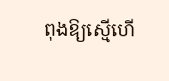ពុងឱ្យស្មើហើ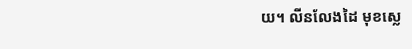យ។ លីនលែងដៃ មុខស្លេ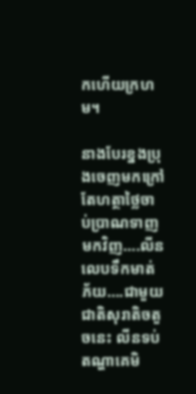កហើយក្រហម។

នាងបែរខ្នងប្រុងចេញមកក្រៅតែហត្ថាថ្លៃចាប់ប្រាណទាញមកវិញ….លីនលេបទឹកមាត់ភ័យ….ជាមួយជាតិសុរាតិចតួចនេះ លីនទប់តណ្ហាគេមិ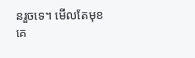នរួចទេ។ មើលតែមុខគេ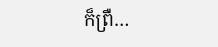ក៏ព្រឺ…